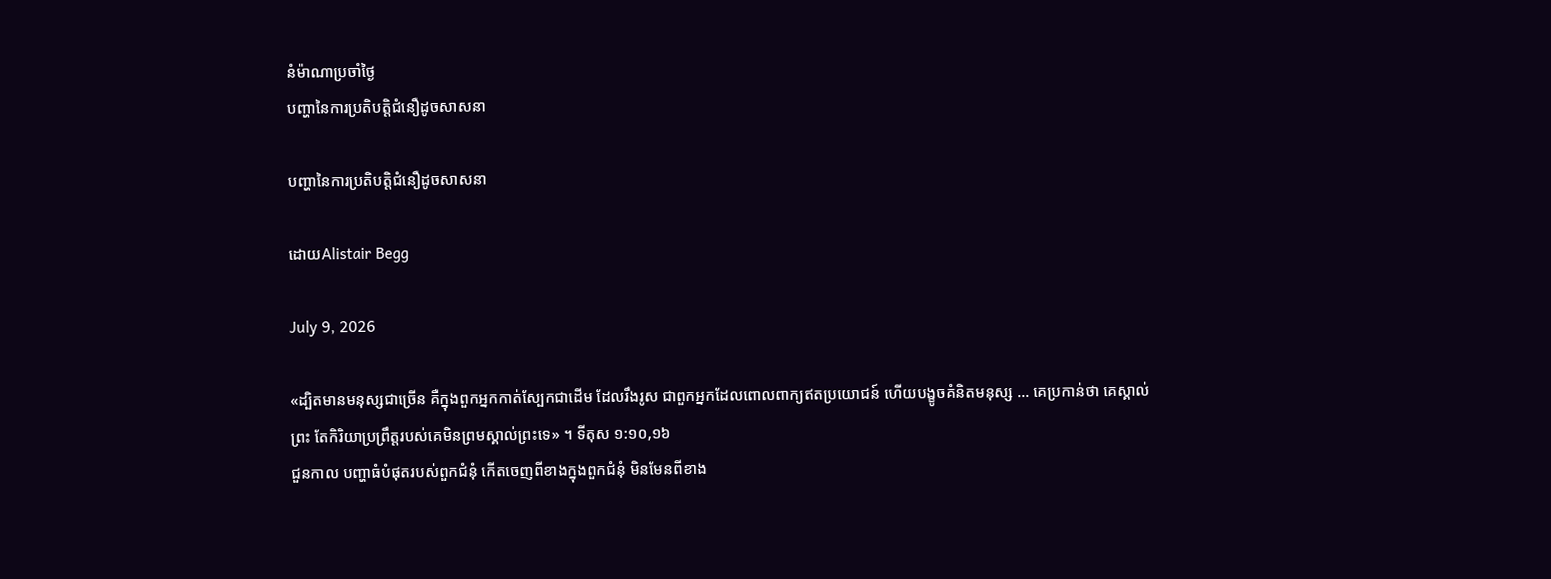នំម៉ាណាប្រចាំថ្ងៃ
បញ្ហានៃការប្រតិបត្តិជំនឿដូចសាសនា

បញ្ហានៃការប្រតិបត្តិជំនឿដូចសាសនា

ដោយAlistair Begg

July 9, 2026

«ដ្បិតមានមនុស្សជាច្រើន គឺក្នុងពួកអ្នកកាត់ស្បែកជាដើម ដែលរឹងរូស ជាពួកអ្នកដែលពោលពាក្យឥតប្រយោជន៍ ហើយបង្ខូចគំនិតមនុស្ស ... គេប្រកាន់ថា គេស្គាល់ព្រះ តែកិរិយាប្រព្រឹត្តរបស់គេមិនព្រមស្គាល់ព្រះទេ» ។ ទីតុស ១:១០,១៦
ជួនកាល បញ្ហាធំបំផុតរបស់ពួកជំនុំ កើតចេញពីខាងក្នុងពួកជំនុំ មិនមែនពីខាង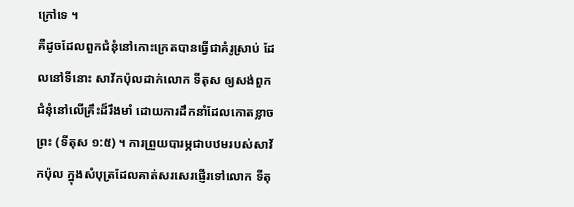ក្រៅទេ ។
គឺដូចដែលពួកជំនុំនៅកោះក្រេតបានធ្វើជាគំរូស្រាប់ ដែលនៅទីនោះ សាវ័កប៉ុលដាក់លោក ទីតុស ឲ្យសង់ពួកជំនុំនៅលើគ្រឹះដ៏រឹងមាំ ដោយការដឹកនាំដែលកោតខ្លាចព្រះ (ទីតុស ១:៥) ។ ការព្រួយបារម្ភជាបឋមរបស់សាវ័កប៉ុល ក្នុងសំបុត្រដែលគាត់សរសេរផ្ញើរទៅលោក ទីតុ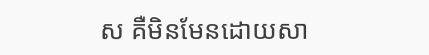ស គឺមិនមែនដោយសា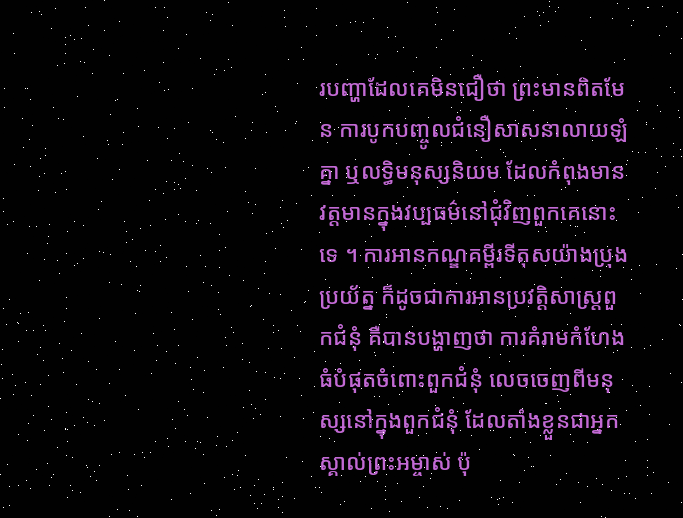របញ្ហាដែលគេមិនជឿថា ព្រះមានពិតមែន ការបូកបញ្ចូលជំនឿសាសនាលាយឡំគ្នា ឬលទ្ធិមនុស្សនិយម ដែលកំពុងមានវត្តមានក្នុងវប្បធម៌នៅជុំវិញពួកគេនោះទេ ។ ការអានកណ្ឌគម្ពីរទីតុសយ៉ាងប្រុងប្រយ័ត្ន ក៏ដូចជាការអានប្រវត្តិសាស្រ្តពួកជំនុំ គឺបានបង្ហាញថា ការគំរាមកំហែងធំបំផុតចំពោះពួកជំនុំ លេចចេញពីមនុស្សនៅក្នុងពួកជំនុំ ដែលតាំងខ្លួនជាអ្នកស្គាល់ព្រះអម្ចាស់ ប៉ុ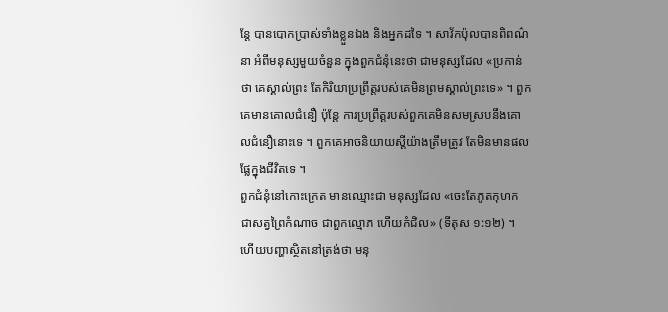ន្តែ បានបោកប្រាស់ទាំងខ្លួនឯង និងអ្នកដទៃ ។ សាវ័កប៉ុលបានពិពណ៌នា អំពីមនុស្សមួយចំនួន ក្នុងពួកជំនុំនេះថា ជាមនុស្សដែល «ប្រកាន់ថា គេស្គាល់ព្រះ តែកិរិយាប្រព្រឹត្តរបស់គេមិនព្រមស្គាល់ព្រះទេ» ។ ពួកគេមានគោលជំនឿ ប៉ុន្តែ ការប្រព្រឹត្តរបស់ពួកគេមិនសមស្របនឹងគោលជំនឿនោះទេ ។ ពួកគេអាចនិយាយស្តីយ៉ាងត្រឹមត្រូវ តែមិនមានផលផ្លែក្នុងជីវិតទេ ។
ពួកជំនុំនៅកោះក្រេត មានឈ្មោះជា មនុស្សដែល «ចេះតែភូតកុហក ជាសត្វព្រៃកំណាច ជាពួកល្មោភ ហើយកំជិល» (ទីតុស ១:១២) ។ ហើយបញ្ហាស្ថិតនៅត្រង់ថា មនុ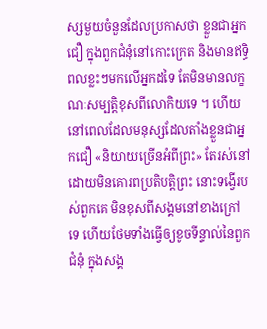ស្សមួយចំនួនដែលប្រកាសថា ខ្លួនជាអ្នកជឿ ក្នុងពួកជំនុំនៅកោះក្រេត និងមានឥទ្ធិពលខ្លះៗមកលើអ្នកដទៃ តែមិនមានលក្ខណៈសម្បត្តិខុសពីលោកិយទេ ។ ហើយនៅពេលដែលមនុស្សដែលតាំងខ្លួនជាអ្នកជឿ «និយាយច្រើនអំពីព្រះ» តែរស់នៅដោយមិនគោរពប្រតិបត្តិព្រះ នោះទង្វើរបស់ពួកគេ មិនខុសពីសង្គមនៅខាងក្រៅទេ ហើយថែមទាំងធ្វើឲ្យខូចទីន្ទាល់នៃពួកជំនុំ ក្នុងសង្គ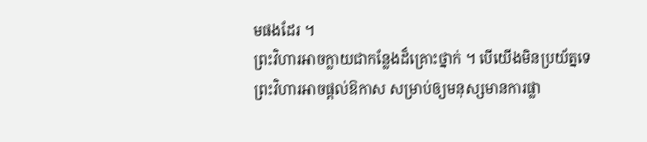មផងដែរ ។
ព្រះវិហារអាចក្លាយជាកន្លែងដ៏គ្រោះថ្នាក់ ។ បើយើងមិនប្រយ័ត្នទេ ព្រះវិហារអាចផ្តល់ឱកាស សម្រាប់ឲ្យមនុស្សមានការផ្លា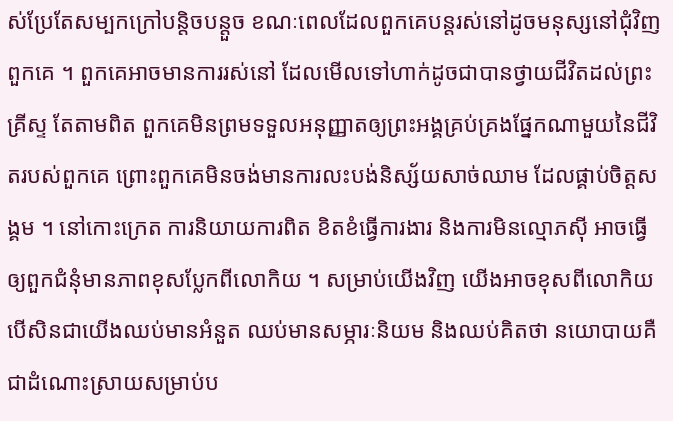ស់ប្រែតែសម្បកក្រៅបន្តិចបន្តួច ខណៈពេលដែលពួកគេបន្តរស់នៅដូចមនុស្សនៅជុំវិញពួកគេ ។ ពួកគេអាចមានការរស់នៅ ដែលមើលទៅហាក់ដូចជាបានថ្វាយជីវិតដល់ព្រះគ្រីស្ទ តែតាមពិត ពួកគេមិនព្រមទទួលអនុញ្ញាតឲ្យព្រះអង្គគ្រប់គ្រងផ្នែកណាមួយនៃជីវិតរបស់ពួកគេ ព្រោះពួកគេមិនចង់មានការលះបង់និស្ស័យសាច់ឈាម ដែលផ្គាប់ចិត្តសង្គម ។ នៅកោះក្រេត ការនិយាយការពិត ខិតខំធ្វើការងារ និងការមិនល្មោភស៊ី អាចធ្វើឲ្យពួកជំនុំមានភាពខុសប្លែកពីលោកិយ ។ សម្រាប់យើងវិញ យើងអាចខុសពីលោកិយ បើសិនជាយើងឈប់មានអំនួត ឈប់មានសម្ភារៈនិយម និងឈប់គិតថា នយោបាយគឺជាដំណោះស្រាយសម្រាប់ប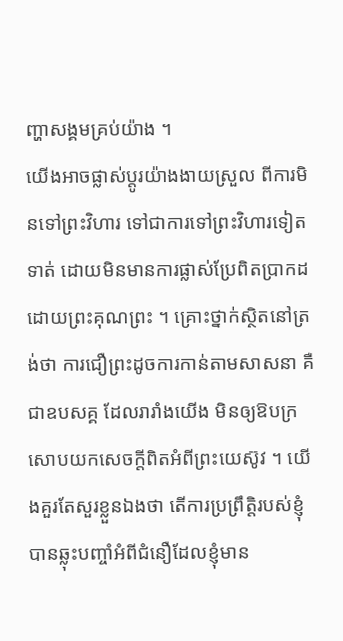ញ្ហាសង្គមគ្រប់យ៉ាង ។
យើងអាចផ្លាស់ប្តូរយ៉ាងងាយស្រួល ពីការមិនទៅព្រះវិហារ ទៅជាការទៅព្រះវិហារទៀតទាត់ ដោយមិនមានការផ្លាស់ប្រែពិតប្រាកដ ដោយព្រះគុណព្រះ ។ គ្រោះថ្នាក់ស្ថិតនៅត្រង់ថា ការជឿព្រះដូចការកាន់តាមសាសនា គឺជាឧបសគ្គ ដែលរារាំងយើង មិនឲ្យឱបក្រសោបយកសេចក្តីពិតអំពីព្រះយេស៊ូវ ។ យើងគួរតែសួរខ្លួនឯងថា តើការប្រព្រឹត្តិរបស់ខ្ញុំ បានឆ្លុះបញ្ចាំអំពីជំនឿដែលខ្ញុំមាន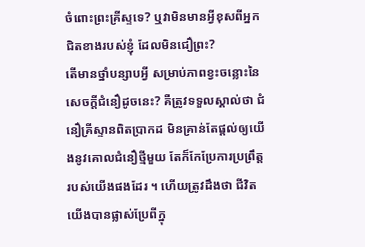ចំពោះព្រះគ្រីស្ទទេ? ឬវាមិនមានអ្វីខុសពីអ្នកជិតខាងរបស់ខ្ញុំ ដែលមិនជឿព្រះ?
តើមានថ្នាំបន្សាបអ្វី សម្រាប់ភាពខ្វះចន្លោះនៃសេចក្តីជំនឿដូចនេះ? គឺត្រូវទទួលស្គាល់ថា ជំនឿគ្រីស្ទានពិតប្រាកដ មិនគ្រាន់តែផ្តល់ឲ្យយើងនូវគោលជំនឿថ្មីមួយ តែក៏កែប្រែការប្រព្រឹត្តរបស់យើងផងដែរ ។ ហើយត្រូវដឹងថា ជីវិតយើងបានផ្លាស់ប្រែពីក្នុ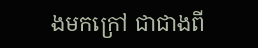ងមកក្រៅ ជាជាងពី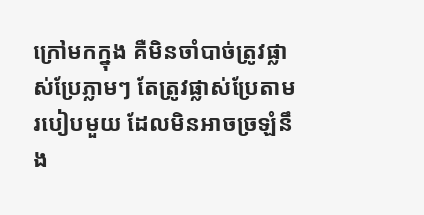ក្រៅមកក្នុង គឺមិនចាំបាច់ត្រូវផ្លាស់ប្រែភ្លាមៗ តែត្រូវផ្លាស់ប្រែតាមរបៀបមួយ ដែលមិនអាចច្រឡំនឹង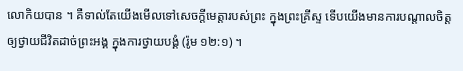លោកិយបាន ។ គឺទាល់តែយើងមើលទៅសេចក្តីមេត្តារបស់ព្រះ ក្នុងព្រះគ្រីស្ទ ទើបយើងមានការបណ្តាលចិត្តឲ្យថ្វាយជីវិតដាច់ព្រះអង្គ ក្នុងការថ្វាយបង្គំ (រ៉ូម ១២:១) ។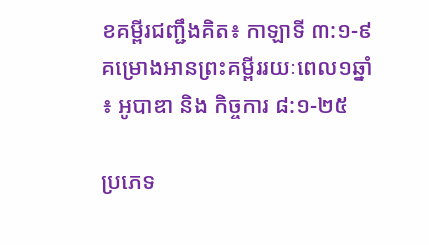ខគម្ពីរជញ្ជឹងគិត៖ កាឡាទី ៣:១-៩
គម្រោងអានព្រះគម្ពីររយៈពេល១ឆ្នាំ៖ អូបាឌា និង កិច្ចការ ៨:១-២៥

ប្រភេទ